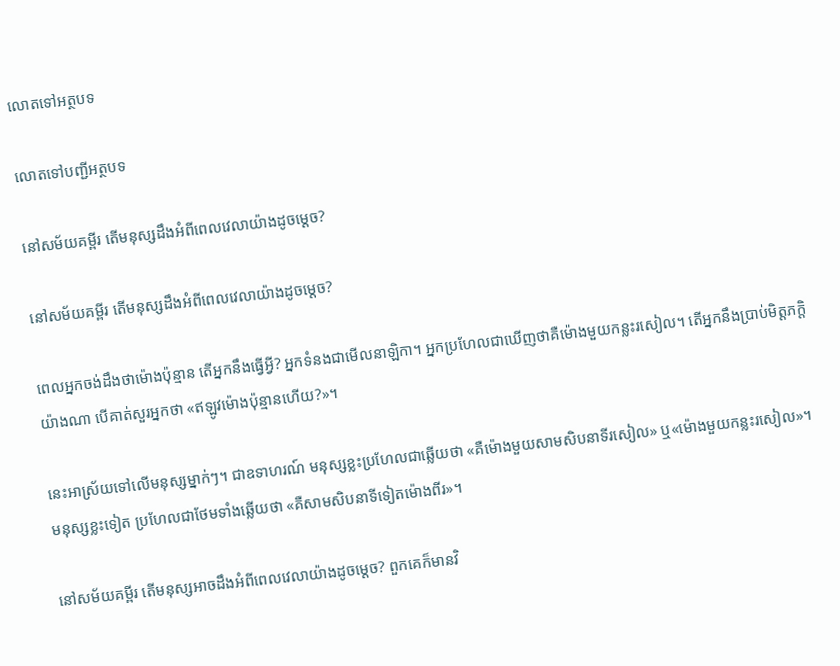លោតទៅអត្ថបទ

លោតទៅបញ្ជីអត្ថបទ

នៅសម័យគម្ពីរ តើមនុស្សដឹងអំពីពេលវេលាយ៉ាងដូចម្ដេច?

នៅសម័យគម្ពីរ តើមនុស្សដឹងអំពីពេលវេលាយ៉ាងដូចម្ដេច?

ពេលអ្នកចង់ដឹងថាម៉ោងប៉ុន្មាន តើអ្នកនឹងធ្វើអ្វី? អ្នកទំនងជាមើលនាឡិកា។ អ្នកប្រហែលជាឃើញថាគឺម៉ោងមួយកន្លះរសៀល។ តើអ្នកនឹងប្រាប់មិត្ដភក្ដិយ៉ាងណា បើគាត់សួរអ្នកថា «ឥឡូវម៉ោងប៉ុន្មានហើយ?»។

នេះអាស្រ័យទៅលើមនុស្សម្នាក់ៗ។ ជាឧទាហរណ៍ មនុស្សខ្លះប្រហែលជាឆ្លើយថា «គឺម៉ោងមួយសាមសិបនាទីរសៀល» ឬ«ម៉ោងមួយកន្លះរសៀល»។ មនុស្សខ្លះទៀត ប្រហែលជាថែមទាំងឆ្លើយថា «គឺសាមសិបនាទីទៀតម៉ោងពីរ»។

នៅសម័យគម្ពីរ តើមនុស្សអាចដឹងអំពីពេលវេលាយ៉ាងដូចម្ដេច? ពួកគេក៏មានវិ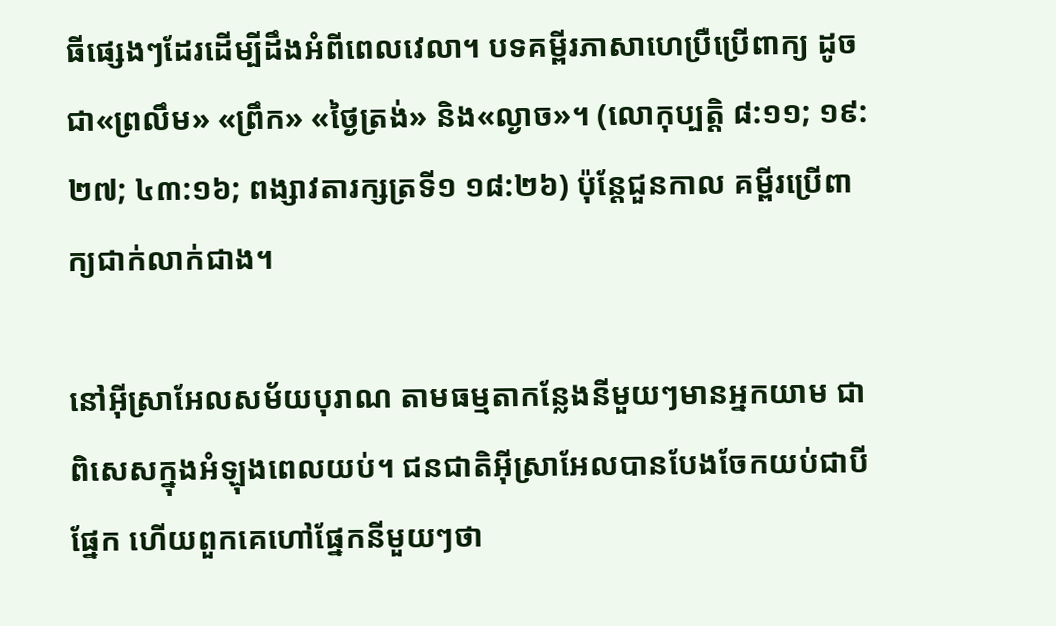ធីផ្សេងៗដែរដើម្បីដឹងអំពីពេលវេលា។ បទគម្ពីរភាសាហេប្រឺប្រើពាក្យ ដូចជា«ព្រលឹម» «ព្រឹក» «ថ្ងៃត្រង់» និង«ល្ងាច»។ (លោកុប្បត្ដិ ៨:១១; ១៩:២៧; ៤៣:១៦; ពង្សាវតារក្សត្រទី១ ១៨:២៦) ប៉ុន្ដែជួនកាល គម្ពីរប្រើពាក្យជាក់លាក់ជាង។

នៅអ៊ីស្រាអែលសម័យបុរាណ តាមធម្មតាកន្លែងនីមួយៗមានអ្នកយាម ជាពិសេសក្នុងអំឡុងពេលយប់។ ជនជាតិអ៊ីស្រាអែលបានបែងចែកយប់ជាបីផ្នែក ហើយពួកគេហៅផ្នែកនីមួយៗថា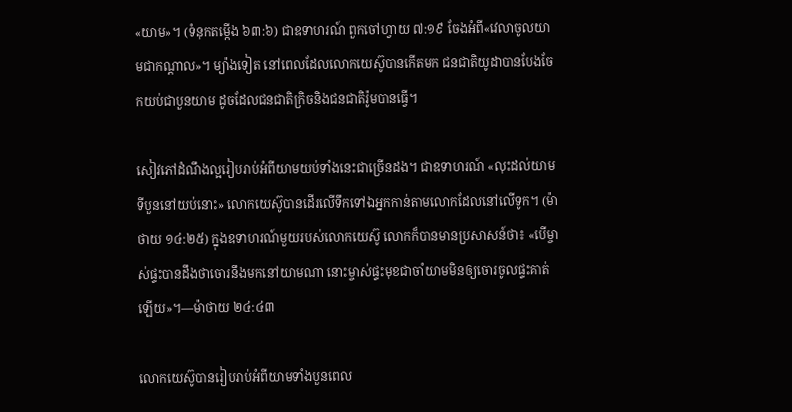«យាម»។ (ទំនុកតម្កើង ៦៣:៦) ជាឧទាហរណ៍ ពួកចៅហ្វាយ ៧:១៩ ចែងអំពី«វេលាចូលយាមជាកណ្ដាល»។ ម្យ៉ាងទៀត នៅពេលដែលលោកយេស៊ូបានកើតមក ជនជាតិយូដាបានបែងចែកយប់ជាបួនយាម ដូចដែលជនជាតិក្រិចនិងជនជាតិរ៉ូមបានធ្វើ។

សៀវភៅដំណឹងល្អរៀបរាប់អំពីយាមយប់ទាំងនេះជាច្រើនដង។ ជាឧទាហរណ៍ «លុះដល់យាមទីបួននៅយប់នោះ» លោកយេស៊ូបានដើរលើទឹកទៅឯអ្នកកាន់តាមលោកដែលនៅលើទូក។ (ម៉ាថាយ ១៤:២៥) ក្នុងឧទាហរណ៍មួយរបស់លោកយេស៊ូ លោកក៏បានមានប្រសាសន៍ថា៖ «បើម្ចាស់ផ្ទះបានដឹងថាចោរនឹងមកនៅយាមណា នោះម្ចាស់ផ្ទះមុខជាចាំយាមមិនឲ្យចោរចូលផ្ទះគាត់ឡើយ»។—ម៉ាថាយ ២៤:៤៣

លោកយេស៊ូបានរៀបរាប់អំពីយាមទាំងបួនពេល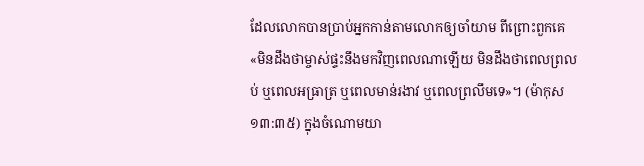ដែលលោកបានប្រាប់អ្នកកាន់តាមលោកឲ្យចាំយាម ពីព្រោះពួកគេ«មិនដឹងថាម្ចាស់ផ្ទះនឹងមកវិញពេលណាឡើយ មិនដឹងថាពេលព្រលប់ ឬពេលអធ្រាត្រ ឬពេលមាន់រងាវ ឬពេលព្រលឹមទេ»។ (ម៉ាកុស ១៣:៣៥) ក្នុងចំណោមយា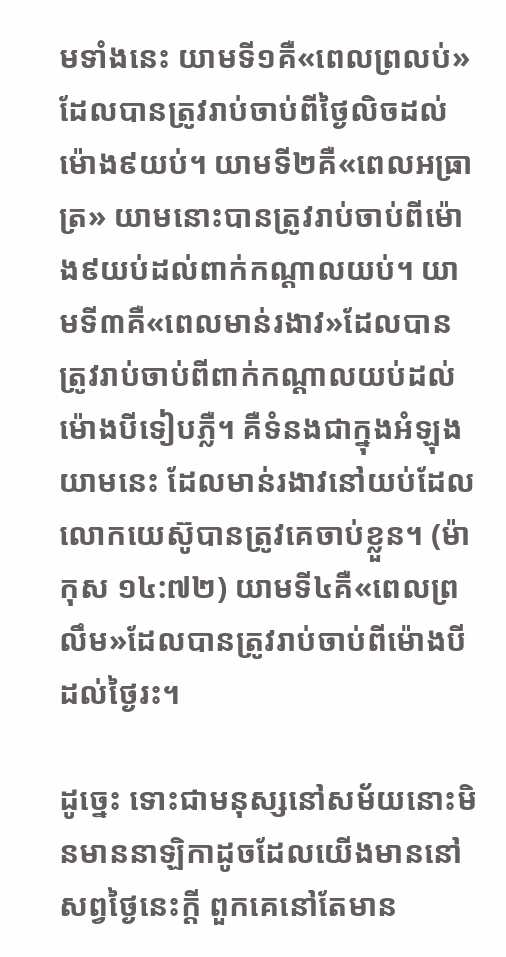មទាំងនេះ យាមទី១គឺ«ពេលព្រលប់»ដែលបានត្រូវរាប់ចាប់ពីថ្ងៃលិចដល់ម៉ោង៩យប់។ យាមទី២គឺ«ពេលអធ្រាត្រ» យាមនោះបានត្រូវរាប់ចាប់ពីម៉ោង៩យប់ដល់ពាក់កណ្ដាលយប់។ យាមទី៣គឺ«ពេលមាន់រងាវ»ដែលបានត្រូវរាប់ចាប់ពីពាក់កណ្ដាលយប់ដល់ម៉ោងបីទៀបភ្លឺ។ គឺទំនងជាក្នុងអំឡុងយាមនេះ ដែលមាន់រងាវនៅយប់ដែលលោកយេស៊ូបានត្រូវគេចាប់ខ្លួន។ (ម៉ាកុស ១៤:៧២) យាមទី៤គឺ«ពេលព្រលឹម»ដែលបានត្រូវរាប់ចាប់ពីម៉ោងបីដល់ថ្ងៃរះ។

ដូច្នេះ ទោះជាមនុស្សនៅសម័យនោះមិនមាននាឡិកាដូចដែលយើងមាននៅសព្វថ្ងៃនេះក្ដី ពួកគេនៅតែមាន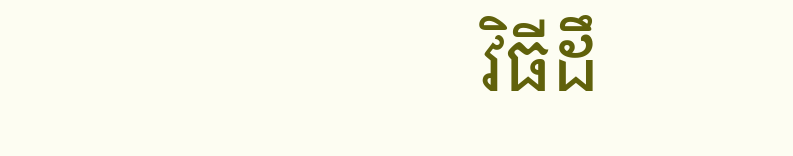វិធីដឹ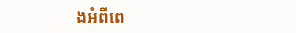ងអំពីពេ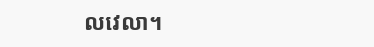លវេលា។